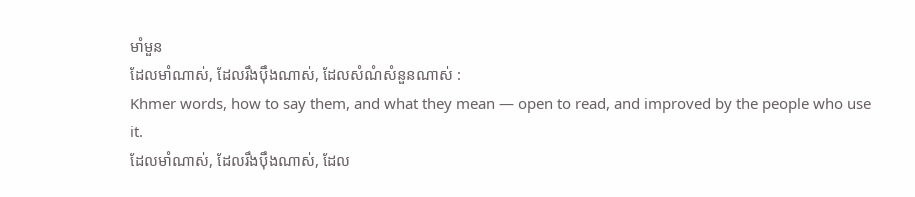មាំមួន
ដែលមាំណាស់, ដែលរឹងប៉ឹងណាស់, ដែលសំណំសំនួនណាស់ :
Khmer words, how to say them, and what they mean — open to read, and improved by the people who use it.
ដែលមាំណាស់, ដែលរឹងប៉ឹងណាស់, ដែល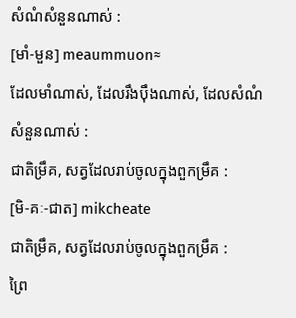សំណំសំនួនណាស់ :
[មាំ-មួន] meaummuon≈
ដែលមាំណាស់, ដែលរឹងប៉ឹងណាស់, ដែលសំណំសំនួនណាស់ :
ជាតិម្រឹគ, សត្វដែលរាប់ចូលក្នុងពួកម្រឹគ :
[មិ-គៈ-ជាត] mikcheate
ជាតិម្រឹគ, សត្វដែលរាប់ចូលក្នុងពួកម្រឹគ :
ព្រៃ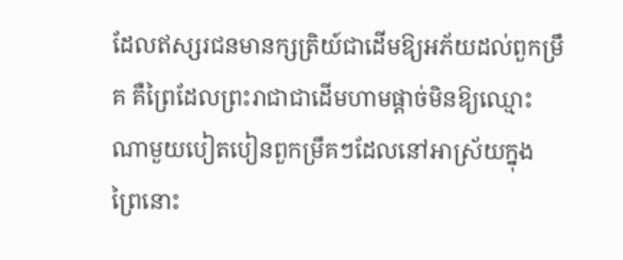ដែលឥស្សរជនមានក្សត្រិយ៍ជាដើមឱ្យអភ័យដល់ពួកម្រឹគ គឺព្រៃដែលព្រះរាជាជាដើមហាមផ្ដាច់មិនឱ្យឈ្មោះណាមួយបៀតបៀនពួកម្រឹគៗដែលនៅអាស្រ័យក្នុងព្រៃនោះ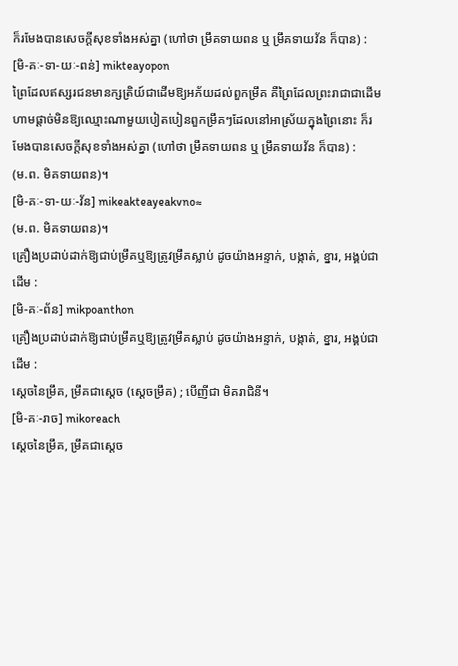ក៏រមែងបានសេចក្ដីសុខទាំងអស់គ្នា (ហៅថា ម្រឹគទាយពន ឬ ម្រឹគទាយវ័ន ក៏បាន) :
[មិ-គៈ-ទា-យៈ-ពន់] mikteayopon
ព្រៃដែលឥស្សរជនមានក្សត្រិយ៍ជាដើមឱ្យអភ័យដល់ពួកម្រឹគ គឺព្រៃដែលព្រះរាជាជាដើមហាមផ្ដាច់មិនឱ្យឈ្មោះណាមួយបៀតបៀនពួកម្រឹគៗដែលនៅអាស្រ័យក្នុងព្រៃនោះ ក៏រមែងបានសេចក្ដីសុខទាំងអស់គ្នា (ហៅថា ម្រឹគទាយពន ឬ ម្រឹគទាយវ័ន ក៏បាន) :
(ម.ព. មិគទាយពន)។
[មិ-គៈ-ទា-យៈ-វ័ន] mikeakteayeakvno≈
(ម.ព. មិគទាយពន)។
គ្រឿងប្រដាប់ដាក់ឱ្យជាប់ម្រឹគឬឱ្យត្រូវម្រឹគស្លាប់ ដូចយ៉ាងអន្ទាក់, បង្កាត់, ខ្នារ, អង្គប់ជាដើម :
[មិ-គៈ-ព័ន] mikpoanthon
គ្រឿងប្រដាប់ដាក់ឱ្យជាប់ម្រឹគឬឱ្យត្រូវម្រឹគស្លាប់ ដូចយ៉ាងអន្ទាក់, បង្កាត់, ខ្នារ, អង្គប់ជាដើម :
ស្ដេចនៃម្រឹគ, ម្រឹគជាស្ដេច (ស្ដេចម្រឹគ) ; បើញីជា មិគរាជិនី។
[មិ-គៈ-រាច] mikoreach
ស្ដេចនៃម្រឹគ, ម្រឹគជាស្ដេច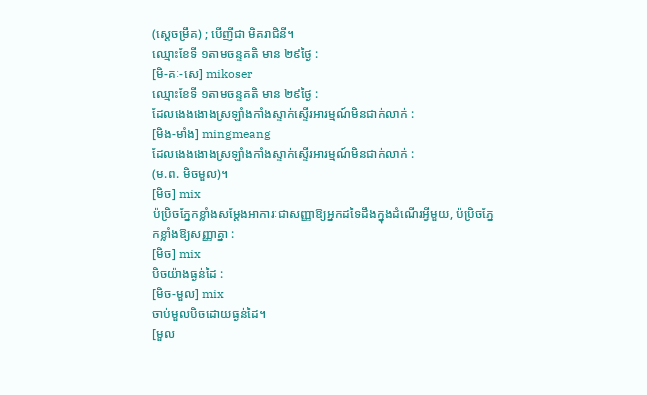(ស្ដេចម្រឹគ) ; បើញីជា មិគរាជិនី។
ឈ្មោះខែទី ១តាមចន្ទគតិ មាន ២៩ថ្ងៃ :
[មិ-គៈ-សេ] mikoser
ឈ្មោះខែទី ១តាមចន្ទគតិ មាន ២៩ថ្ងៃ :
ដែលងេងងោងស្រឡាំងកាំងស្ទាក់ស្ទើរអារម្មណ៍មិនជាក់លាក់ :
[មិង-មាំង] mingmeang
ដែលងេងងោងស្រឡាំងកាំងស្ទាក់ស្ទើរអារម្មណ៍មិនជាក់លាក់ :
(ម.ព. មិចមួល)។
[មិច] mix
ប៉ប្រិចភ្នែកខ្លាំងសម្ដែងអាការៈជាសញ្ញាឱ្យអ្នកដទៃដឹងក្នុងដំណើរអ្វីមួយ, ប៉ប្រិចភ្នែកខ្លាំងឱ្យសញ្ញាគ្នា :
[មិច] mix
បិចយ៉ាងធ្ងន់ដៃ :
[មិច-មួល] mix
ចាប់មួលបិចដោយធ្ងន់ដៃ។
[មួល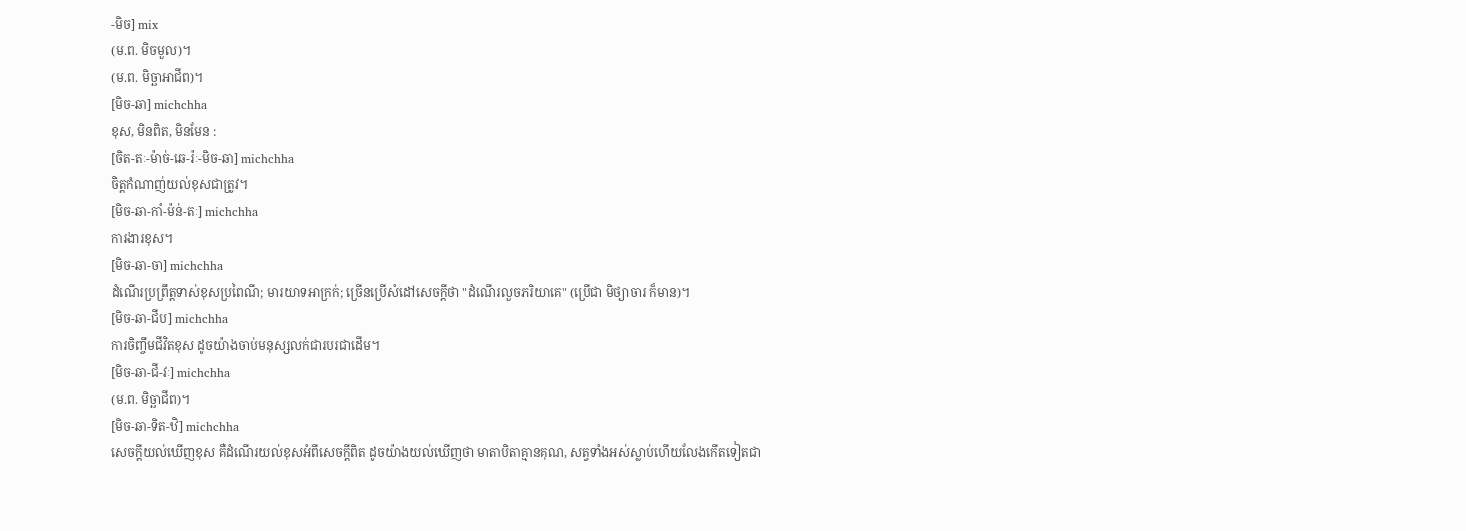-មិច] mix
(ម.ព. មិចមួល)។
(ម.ព. មិច្ឆាអាជីព)។
[មិច-ឆា] michchha
ខុស, មិនពិត, មិនមែន :
[ចិត-តៈ-ម៉ាច់-ឆេ-រ៉ៈ-មិច-ឆា] michchha
ចិត្តកំណាញ់យល់ខុសជាត្រូវ។
[មិច-ឆា-កាំ-ម៉ន់-តៈ] michchha
ការងារខុស។
[មិច-ឆា-ចា] michchha
ដំណើរប្រព្រឹត្តទាស់ខុសប្រពៃណី; មារយាទអាក្រក់; ច្រើនប្រើសំដៅសេចក្ដីថា "ដំណើរលួចភរិយាគេ" (ប្រើជា មិថ្យាចារ ក៏មាន)។
[មិច-ឆា-ជីប] michchha
ការចិញ្ចឹមជីវិតខុស ដូចយ៉ាងចាប់មនុស្សលក់ជារបរជាដើម។
[មិច-ឆា-ជី-វៈ] michchha
(ម.ព. មិច្ឆាជីព)។
[មិច-ឆា-ទិត-ឋិ] michchha
សេចក្ដីយល់ឃើញខុស គឺដំណើរយល់ខុសអំពីសេចក្ដីពិត ដូចយ៉ាងយល់ឃើញថា មាតាបិតាគ្មានគុណ, សត្វទាំងអស់ស្លាប់ហើយលែងកើតទៀតជា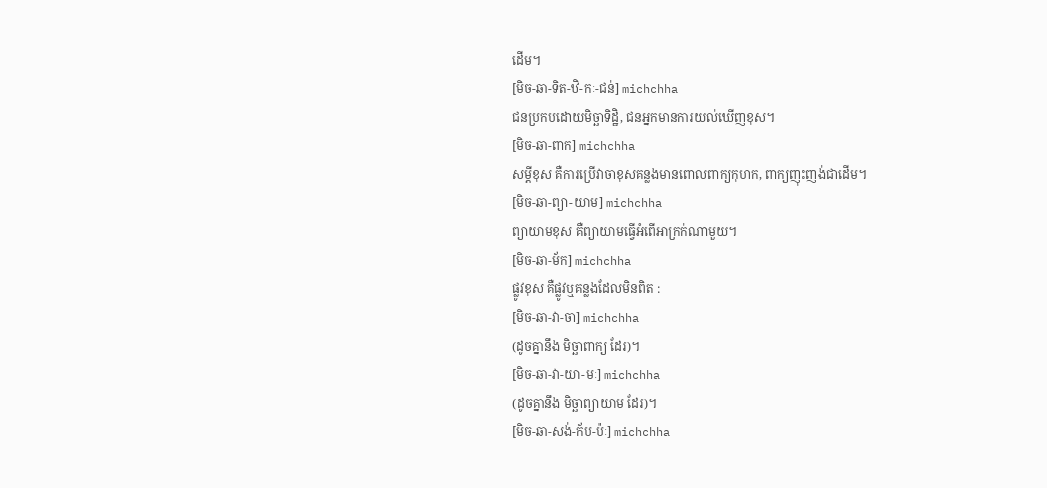ដើម។
[មិច-ឆា-ទិត-ឋិ-កៈ-ជន់] michchha
ជនប្រកបដោយមិច្ឆាទិដ្ឋិ, ជនអ្នកមានការយល់ឃើញខុស។
[មិច-ឆា-ពាក] michchha
សម្ដីខុស គឺការប្រើវាចាខុសគន្លងមានពោលពាក្យកុហក, ពាក្យញុះញង់ជាដើម។
[មិច-ឆា-ព្យា-យាម] michchha
ព្យាយាមខុស គឺព្យាយាមធ្វើអំពើអាក្រក់ណាមួយ។
[មិច-ឆា-ម័ក] michchha
ផ្លូវខុស គឺផ្លូវឬគន្លងដែលមិនពិត :
[មិច-ឆា-វា-ចា] michchha
(ដូចគ្នានឹង មិច្ឆាពាក្យ ដែរ)។
[មិច-ឆា-វា-យា-មៈ] michchha
(ដូចគ្នានឹង មិច្ឆាព្យាយាម ដែរ)។
[មិច-ឆា-សង់-ក័ប-ប៉ៈ] michchha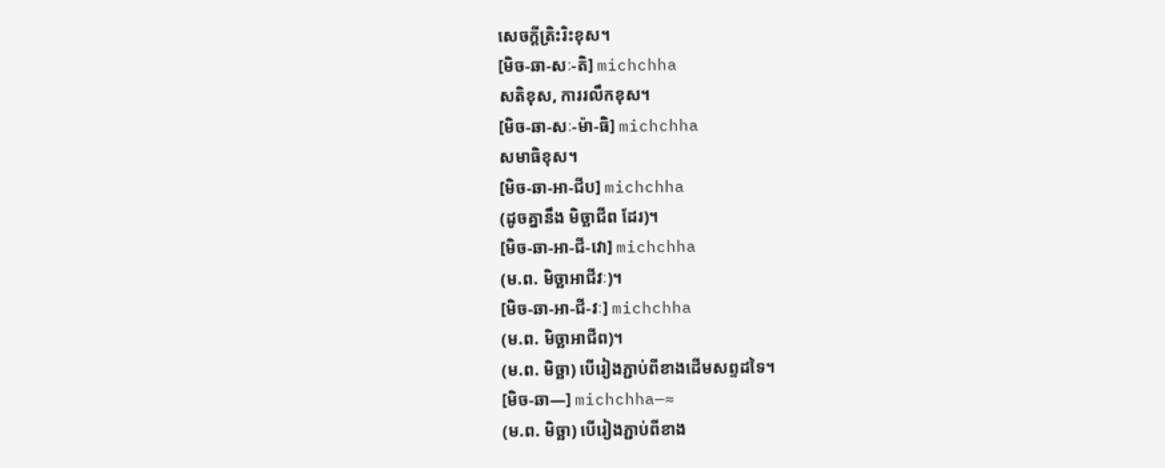សេចក្ដីត្រិះរិះខុស។
[មិច-ឆា-សៈ-តិ] michchha
សតិខុស, ការរលឹកខុស។
[មិច-ឆា-សៈ-ម៉ា-ធិ] michchha
សមាធិខុស។
[មិច-ឆា-អា-ជីប] michchha
(ដូចគ្នានឹង មិច្ឆាជីព ដែរ)។
[មិច-ឆា-អា-ជី-វោ] michchha
(ម.ព. មិច្ឆាអាជីវៈ)។
[មិច-ឆា-អា-ជី-វៈ] michchha
(ម.ព. មិច្ឆាអាជីព)។
(ម.ព. មិច្ឆា) បើរៀងភ្ជាប់ពីខាងដើមសព្ទដទៃ។
[មិច-ឆា—] michchha—≈
(ម.ព. មិច្ឆា) បើរៀងភ្ជាប់ពីខាង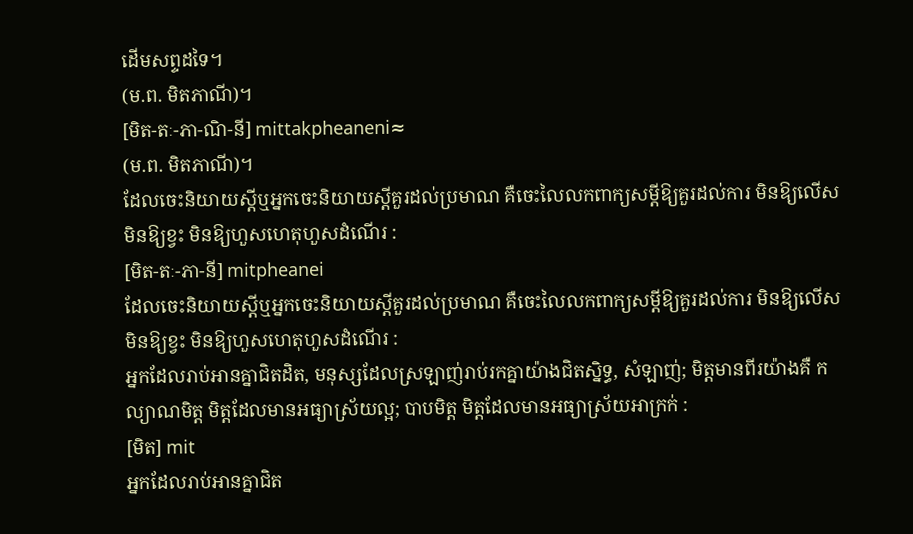ដើមសព្ទដទៃ។
(ម.ព. មិតភាណី)។
[មិត-តៈ-ភា-ណិ-នី] mittakpheaneni≈
(ម.ព. មិតភាណី)។
ដែលចេះនិយាយស្ដីឬអ្នកចេះនិយាយស្ដីគួរដល់ប្រមាណ គឺចេះលៃលកពាក្យសម្ដីឱ្យគួរដល់ការ មិនឱ្យលើសមិនឱ្យខ្វះ មិនឱ្យហួសហេតុហួសដំណើរ :
[មិត-តៈ-ភា-នី] mitpheanei
ដែលចេះនិយាយស្ដីឬអ្នកចេះនិយាយស្ដីគួរដល់ប្រមាណ គឺចេះលៃលកពាក្យសម្ដីឱ្យគួរដល់ការ មិនឱ្យលើសមិនឱ្យខ្វះ មិនឱ្យហួសហេតុហួសដំណើរ :
អ្នកដែលរាប់អានគ្នាជិតដិត, មនុស្សដែលស្រឡាញ់រាប់រកគ្នាយ៉ាងជិតស្និទ្ធ, សំឡាញ់; មិត្តមានពីរយ៉ាងគឺ កល្យាណមិត្ត មិត្តដែលមានអធ្យាស្រ័យល្អ; បាបមិត្ត មិត្តដែលមានអធ្យាស្រ័យអាក្រក់ :
[មិត] mit
អ្នកដែលរាប់អានគ្នាជិត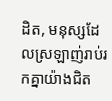ដិត, មនុស្សដែលស្រឡាញ់រាប់រកគ្នាយ៉ាងជិត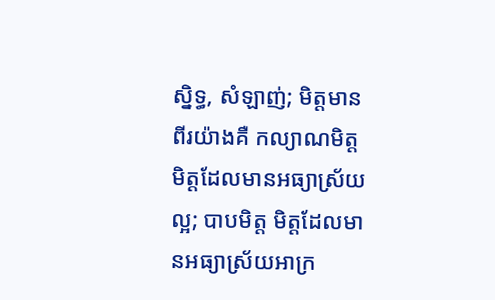ស្និទ្ធ, សំឡាញ់; មិត្តមានពីរយ៉ាងគឺ កល្យាណមិត្ត មិត្តដែលមានអធ្យាស្រ័យល្អ; បាបមិត្ត មិត្តដែលមានអធ្យាស្រ័យអាក្រ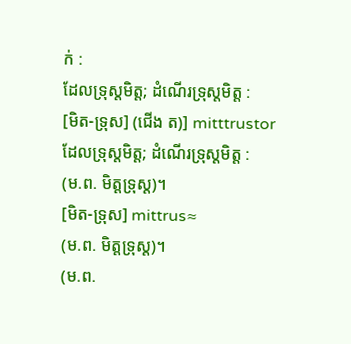ក់ :
ដែលទ្រុស្តមិត្ត; ដំណើរទ្រុស្តមិត្ត :
[មិត-ទ្រុស] (ជើង ត)] mitttrustor
ដែលទ្រុស្តមិត្ត; ដំណើរទ្រុស្តមិត្ត :
(ម.ព. មិត្តទ្រុស្ត)។
[មិត-ទ្រុស] mittrus≈
(ម.ព. មិត្តទ្រុស្ត)។
(ម.ព.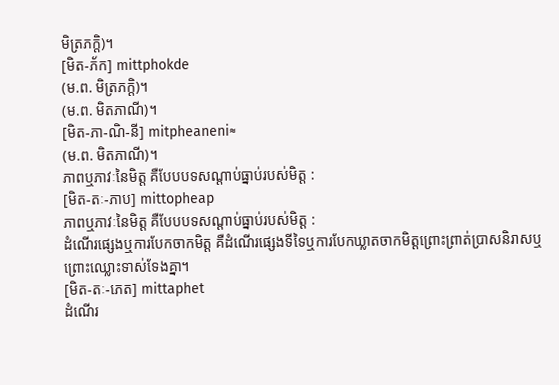មិត្រភក្ដិ)។
[មិត-ភ័ក] mittphokde
(ម.ព. មិត្រភក្ដិ)។
(ម.ព. មិតភាណី)។
[មិត-ភា-ណិ-នី] mitpheaneni≈
(ម.ព. មិតភាណី)។
ភាពឬភាវៈនៃមិត្ត គឺបែបបទសណ្ដាប់ធ្នាប់របស់មិត្ត :
[មិត-តៈ-ភាប] mittopheap
ភាពឬភាវៈនៃមិត្ត គឺបែបបទសណ្ដាប់ធ្នាប់របស់មិត្ត :
ដំណើរផ្សេងឬការបែកចាកមិត្ត គឺដំណើរផ្សេងទីទៃឬការបែកឃ្លាតចាកមិត្តព្រោះព្រាត់ប្រាសនិរាសឬព្រោះឈ្លោះទាស់ទែងគ្នា។
[មិត-តៈ-ភេត] mittaphet
ដំណើរ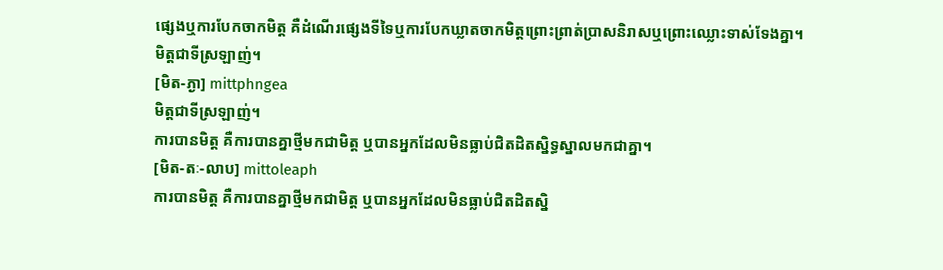ផ្សេងឬការបែកចាកមិត្ត គឺដំណើរផ្សេងទីទៃឬការបែកឃ្លាតចាកមិត្តព្រោះព្រាត់ប្រាសនិរាសឬព្រោះឈ្លោះទាស់ទែងគ្នា។
មិត្តជាទីស្រឡាញ់។
[មិត-ភ្ងា] mittphngea
មិត្តជាទីស្រឡាញ់។
ការបានមិត្ត គឺការបានគ្នាថ្មីមកជាមិត្ត ឬបានអ្នកដែលមិនធ្លាប់ជិតដិតស្និទ្ធស្នាលមកជាគ្នា។
[មិត-តៈ-លាប] mittoleaph
ការបានមិត្ត គឺការបានគ្នាថ្មីមកជាមិត្ត ឬបានអ្នកដែលមិនធ្លាប់ជិតដិតស្និ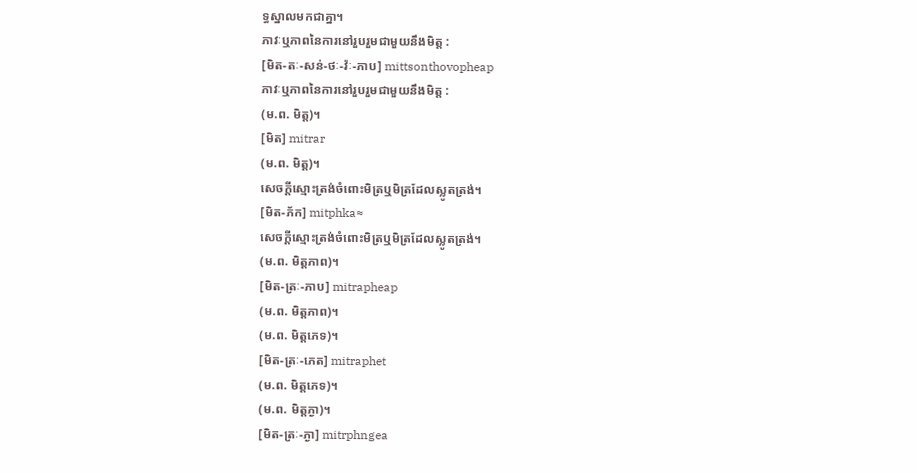ទ្ធស្នាលមកជាគ្នា។
ភាវៈឬភាពនៃការនៅរួបរួមជាមួយនឹងមិត្ត :
[មិត-តៈ-សន់-ថៈ-វ៉ៈ-ភាប] mittsonthovopheap
ភាវៈឬភាពនៃការនៅរួបរួមជាមួយនឹងមិត្ត :
(ម.ព. មិត្ត)។
[មិត] mitrar
(ម.ព. មិត្ត)។
សេចក្ដីស្មោះត្រង់ចំពោះមិត្រឬមិត្រដែលស្លូតត្រង់។
[មិត-ភ័ក] mitphka≈
សេចក្ដីស្មោះត្រង់ចំពោះមិត្រឬមិត្រដែលស្លូតត្រង់។
(ម.ព. មិត្តភាព)។
[មិត-ត្រៈ-ភាប] mitrapheap
(ម.ព. មិត្តភាព)។
(ម.ព. មិត្តភេទ)។
[មិត-ត្រៈ-ភេត] mitraphet
(ម.ព. មិត្តភេទ)។
(ម.ព. មិត្តភ្ងា)។
[មិត-ត្រៈ-ភ្ងា] mitrphngea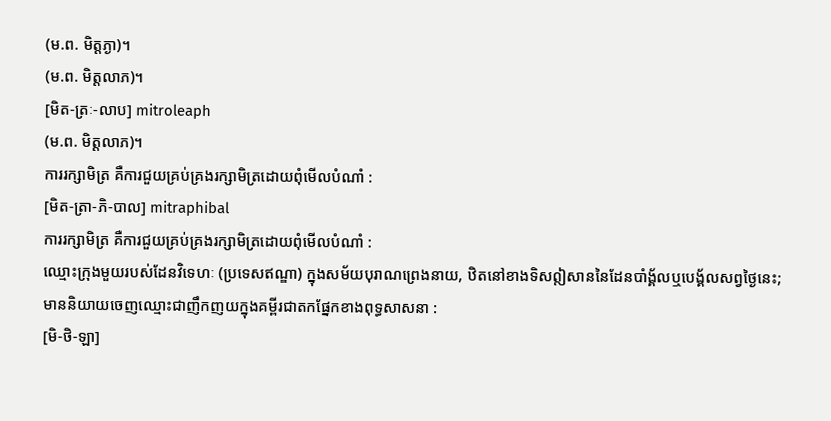(ម.ព. មិត្តភ្ងា)។
(ម.ព. មិត្តលាភ)។
[មិត-ត្រៈ-លាប] mitroleaph
(ម.ព. មិត្តលាភ)។
ការរក្សាមិត្រ គឺការជួយគ្រប់គ្រងរក្សាមិត្រដោយពុំមើលបំណាំ :
[មិត-ត្រា-ភិ-បាល] mitraphibal
ការរក្សាមិត្រ គឺការជួយគ្រប់គ្រងរក្សាមិត្រដោយពុំមើលបំណាំ :
ឈ្មោះក្រុងមួយរបស់ដែនវិទេហៈ (ប្រទេសឥណ្ឌា) ក្នុងសម័យបុរាណព្រេងនាយ, ឋិតនៅខាងទិសឦសាននៃដែនបាំង័្គលឬបេង័្គលសព្វថ្ងៃនេះ; មាននិយាយចេញឈ្មោះជាញឹកញយក្នុងគម្ពីរជាតកផ្នែកខាងពុទ្ធសាសនា :
[មិ-ថិ-ឡា]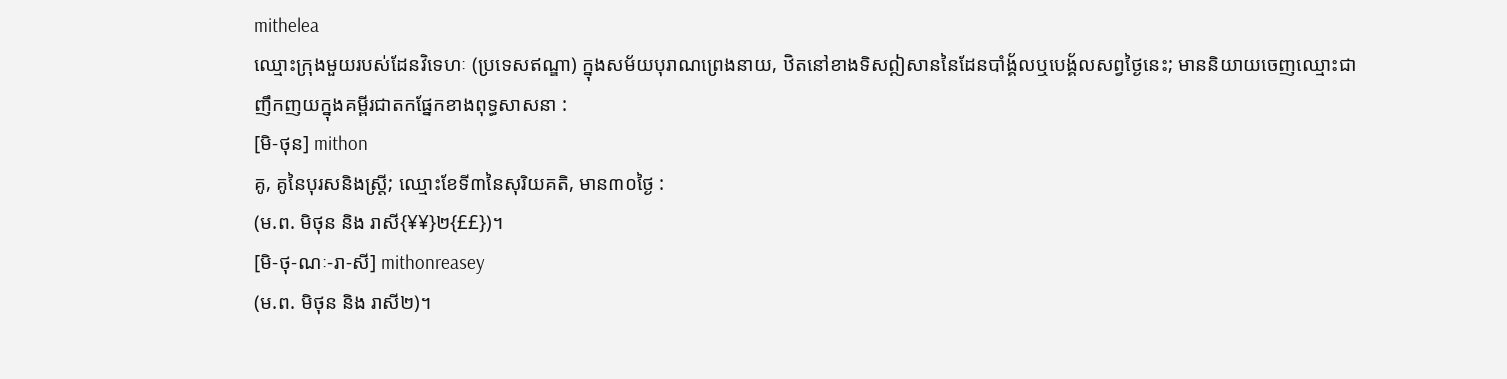mithelea
ឈ្មោះក្រុងមួយរបស់ដែនវិទេហៈ (ប្រទេសឥណ្ឌា) ក្នុងសម័យបុរាណព្រេងនាយ, ឋិតនៅខាងទិសឦសាននៃដែនបាំង័្គលឬបេង័្គលសព្វថ្ងៃនេះ; មាននិយាយចេញឈ្មោះជាញឹកញយក្នុងគម្ពីរជាតកផ្នែកខាងពុទ្ធសាសនា :
[មិ-ថុន] mithon
គូ, គូនៃបុរសនិងស្ត្រី; ឈ្មោះខែទី៣នៃសុរិយគតិ, មាន៣០ថ្ងៃ :
(ម.ព. មិថុន និង រាសី{¥¥}២{££})។
[មិ-ថុ-ណៈ-រា-សី] mithonreasey
(ម.ព. មិថុន និង រាសី២)។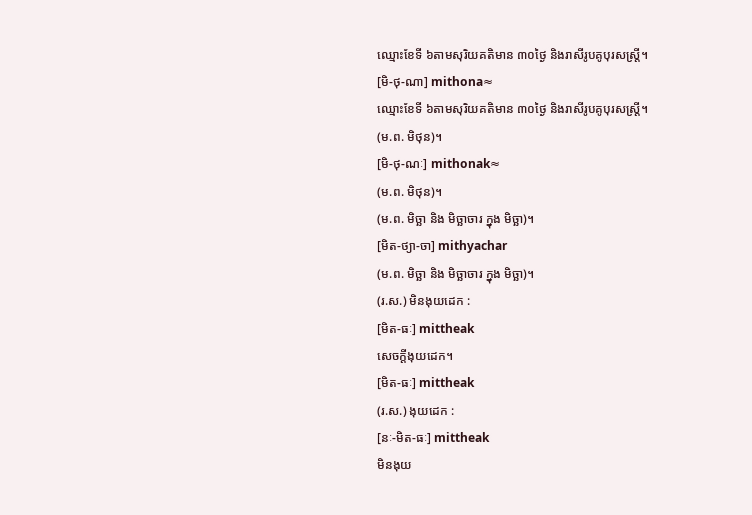ឈ្មោះខែទី ៦តាមសុរិយគតិមាន ៣០ថ្ងៃ និងរាសីរូបគូបុរសស្ត្រី។
[មិ-ថុ-ណា] mithona≈
ឈ្មោះខែទី ៦តាមសុរិយគតិមាន ៣០ថ្ងៃ និងរាសីរូបគូបុរសស្ត្រី។
(ម.ព. មិថុន)។
[មិ-ថុ-ណៈ] mithonak≈
(ម.ព. មិថុន)។
(ម.ព. មិច្ឆា និង មិច្ឆាចារ ក្នុង មិច្ឆា)។
[មិត-ថ្យា-ចា] mithyachar
(ម.ព. មិច្ឆា និង មិច្ឆាចារ ក្នុង មិច្ឆា)។
(រ.ស.) មិនងុយដេក :
[មិត-ធៈ] mittheak
សេចក្ដីងុយដេក។
[មិត-ធៈ] mittheak
(រ.ស.) ងុយដេក :
[នៈ-មិត-ធៈ] mittheak
មិនងុយ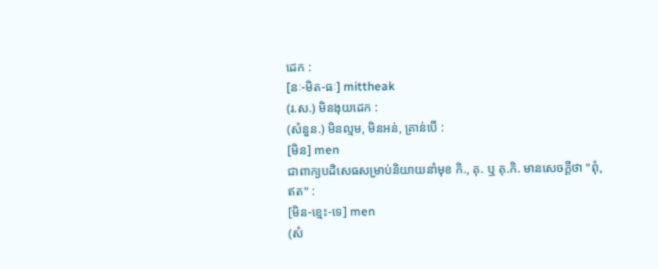ដេក :
[នៈ-មិត-ធៈ] mittheak
(រ.ស.) មិនងុយដេក :
(សំនួន.) មិនល្មម, មិនអន់, គ្រាន់បើ :
[មិន] men
ជាពាក្យបដិសេធសម្រាប់និយាយនាំមុខ កិ., គុ. ឬ គុ.កិ. មានសេចក្ដីថា "ពុំ, ឥត" :
[មិន-ខ្មេះ-ទេ] men
(សំ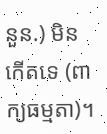នួន.) មិនកើតទេ (ពាក្យធម្មតា)។